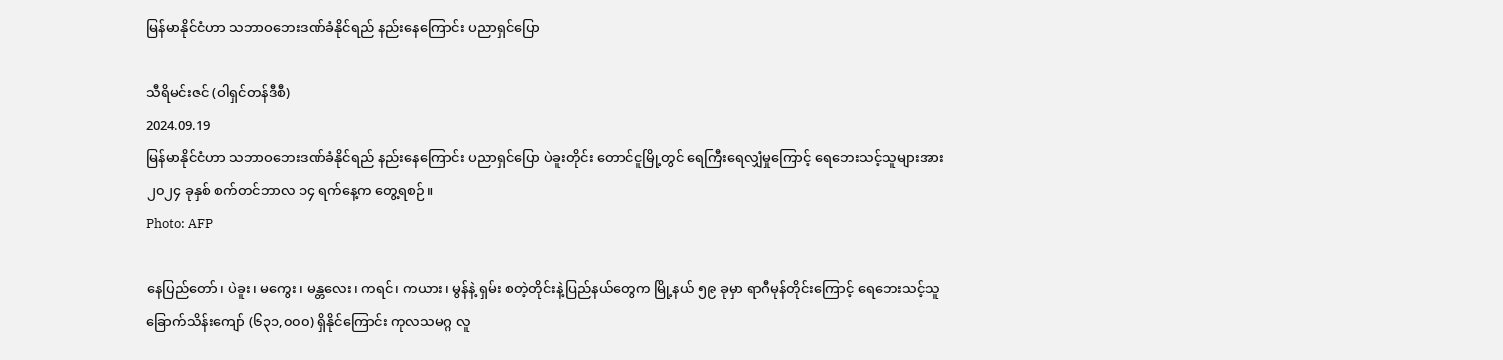မြန်မာနိုင်ငံဟာ သဘာဝဘေးဒဏ်ခံနိုင်ရည် နည်းနေကြောင်း ပညာရှင်ပြော

သီရိမင်းဇင် (ဝါရှင်တန်ဒီစီ)
2024.09.19
မြန်မာနိုင်ငံဟာ သဘာဝဘေးဒဏ်ခံနိုင်ရည် နည်းနေကြောင်း ပညာရှင်ပြော ပဲခူးတိုင်း တောင်ငူမြို့တွင် ရေကြီးရေလျှံမှုကြောင့် ရေဘေးသင့်သူများအား ၂၀၂၄ ခုနှစ် စက်တင်ဘာလ ၁၄ ရက်နေ့က တွေ့ရစဉ်။
Photo: AFP

နေပြည်တော်၊ ပဲခူး၊ မကွေး၊ မန္တလေး၊ ကရင်၊ ကယား၊ မွန်နဲ့ ရှမ်း စတဲ့တိုင်းနဲ့ပြည်နယ်တွေက မြို့နယ် ၅၉ ခုမှာ ရာဂီမုန်တိုင်းကြောင့် ရေဘေးသင့်သူ ခြောက်သိန်းကျော် (၆၃၁,၀၀၀) ရှိနိုင်ကြောင်း ကုလသမဂ္ဂ လူ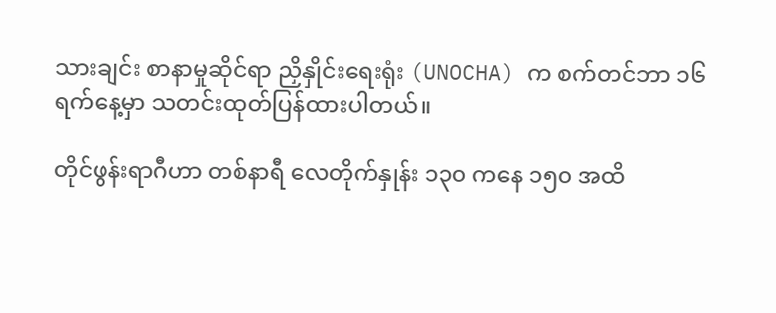သားချင်း စာနာမှုဆိုင်ရာ ညှိနှိုင်းရေးရုံး (UNOCHA) က စက်တင်ဘာ ၁၆ ရက်နေ့မှာ သတင်းထုတ်ပြန်ထားပါတယ်။

တိုင်ဖွန်းရာဂီဟာ တစ်နာရီ လေတိုက်နှုန်း ၁၃၀ ကနေ ၁၅၀ အထိ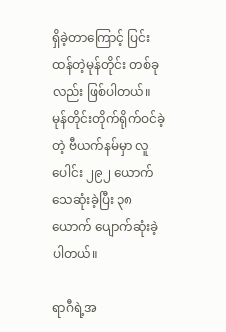ရှိခဲ့တာကြောင့် ပြင်းထန်တဲ့မုန်တိုင်း တစ်ခုလည်း ဖြစ်ပါတယ်။ မုန်တိုင်းတိုက်ရိုက်ဝင်ခဲ့တဲ့ ဗီယက်နမ်မှာ လူပေါင်း ၂၉၂ ယောက် သေဆုံးခဲ့ပြီး ၃၈ ယောက် ပျောက်ဆုံးခဲ့ပါတယ်။

ရာဂီရဲ့အ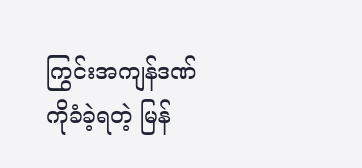ကြွင်းအကျန်ဒဏ်ကိုခံခဲ့ရတဲ့ မြန်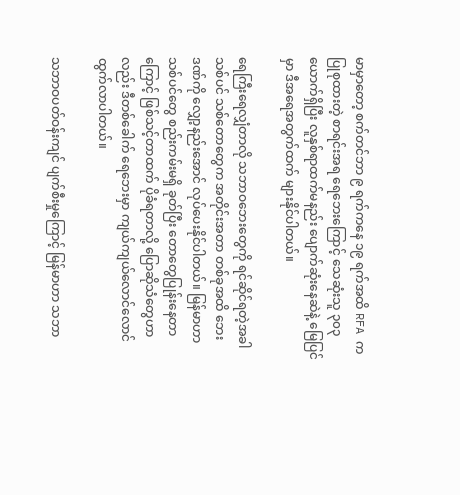မာမှာတော့ စက်တင်ဘာ ၉ ရက်ကနေ ၁၉ ရက်အထိ RFA က ပြုစုထားတဲ့ စာရင်းအရ ရေဘေးကြောင့် သေဆုံးသူ ၃၀၃ ယောက်ရှိပြီး လူနှစ်ရာထက်မနည်း ပျောက်ဆုံးနေဆဲနဲ့ မြေပြင်မှာ ဒီအရေအတွက်ထက် များနိုင်ပါတယ်။

ရေကြီး‌ရေလျှံတာလို သဘာဝဘေးတွေကို ရင်ဆိုင်ရတဲ့အခါ သစ်ပင် သစ်တောတွေက အတိုင်းအတာ တစ်ခုအထိ ဘေးဒဏ်ကို လျှော့နည်းအောင် လုပ်ပေးနိုင်ပါတယ်။ မြန်မာဟာ သစ်ပင်တွေ စည်းကမ်းမရှိ ခုတ်ပြီး တောတွေပြုန်းနေတာကြောင့် ဖြစ်သင့်တာထက် ပိုခံရတာလို့ ပြောဆိုသံတွေဟာလည်း ဒီတစ်ခေါက် ရေဘေးမှာ ကျယ်ကျယ်လောင်လောင် ထွက်လာပါတယ်။

သဘာဝပတ်ဝန်းကျင် ပျက်စီးမှုကြောင့် မြန်မာဟာ သဘာ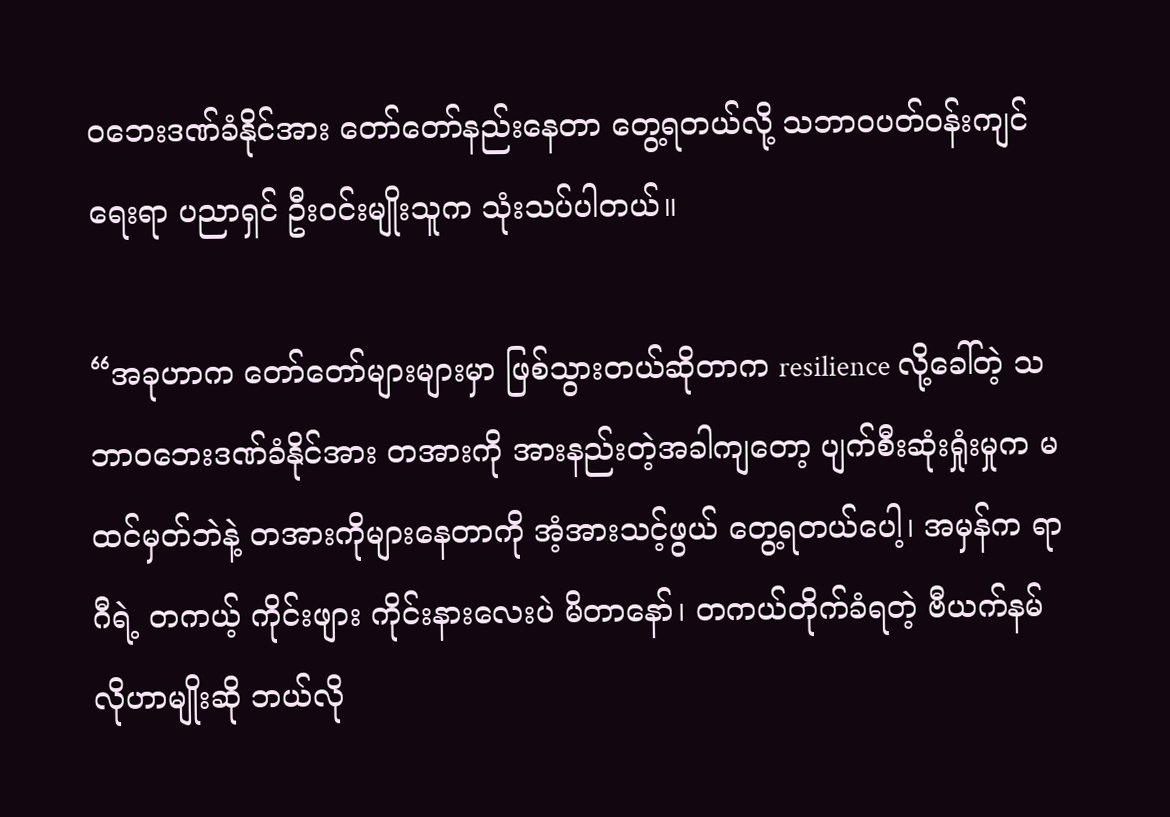ဝဘေးဒဏ်ခံနိုင်အား တော်တော်နည်းနေတာ တွေ့ရတယ်လို့ သဘာဝပတ်ဝန်းကျင်ရေးရာ ပညာရှင် ဦးဝင်းမျိုးသူက သုံးသပ်ပါတယ်။

“အခုဟာက တော်တော်များများမှာ ဖြစ်သွားတယ်ဆိုတာက resilience လို့ခေါ်တဲ့ သဘာဝဘေးဒဏ်ခံနိုင်အား တအားကို အားနည်းတဲ့အခါကျတော့ ပျက်စီးဆုံးရှုံးမှုက မထင်မှတ်ဘဲနဲ့ တအားကိုများနေတာကို အံ့အားသင့်ဖွယ် တွေ့ရတယ်ပေါ့၊ အမှန်က ရာဂီရဲ့ တကယ့် ကိုင်းဖျား ကိုင်းနားလေးပဲ မိတာနော်၊ တကယ်တိုက်ခံရတဲ့ ဗီယက်နမ်လိုဟာမျိုးဆို ဘယ်လို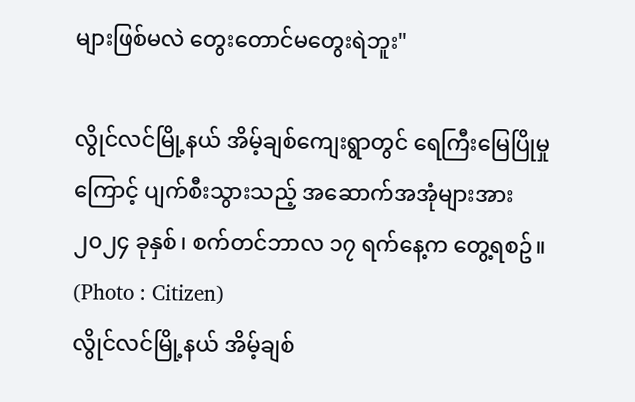များဖြစ်မလဲ တွေးတောင်မတွေးရဲဘူး"

လွိုင်လင်မြို့နယ် အိမ့်ချစ်ကျေးရွာတွင် ရေကြီးမြေပြိုမှုကြောင့် ပျက်စီးသွားသည့် အဆောက်အအုံများအား ၂၀၂၄ ခုနှစ်၊ စက်တင်ဘာလ ၁၇ ရက်နေ့က တွေ့ရစဥ်။ (Photo : Citizen)
လွိုင်လင်မြို့နယ် အိမ့်ချစ်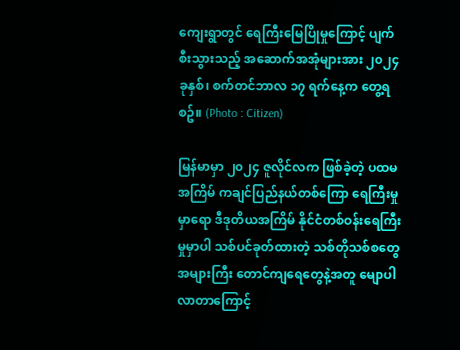ကျေးရွာတွင် ရေကြီးမြေပြိုမှုကြောင့် ပျက်စီးသွားသည့် အဆောက်အအုံများအား ၂၀၂၄ ခုနှစ်၊ စက်တင်ဘာလ ၁၇ ရက်နေ့က တွေ့ရစဥ်။ (Photo : Citizen)

မြန်မာမှာ ၂၀၂၄ ဇူလိုင်လက ဖြစ်ခဲ့တဲ့ ပထမအကြိမ် ကချင်ပြည်နယ်တစ်ကြော ရေကြီးမှုမှာရော ဒီဒုတိယအကြိမ် နိုင်ငံတစ်ဝန်းရေကြီးမှုမှာပါ သစ်ပင်ခုတ်ထားတဲ့ သစ်တိုသစ်စတွေ အများကြီး တောင်ကျရေတွေနဲ့အတူ မျောပါလာတာကြောင့်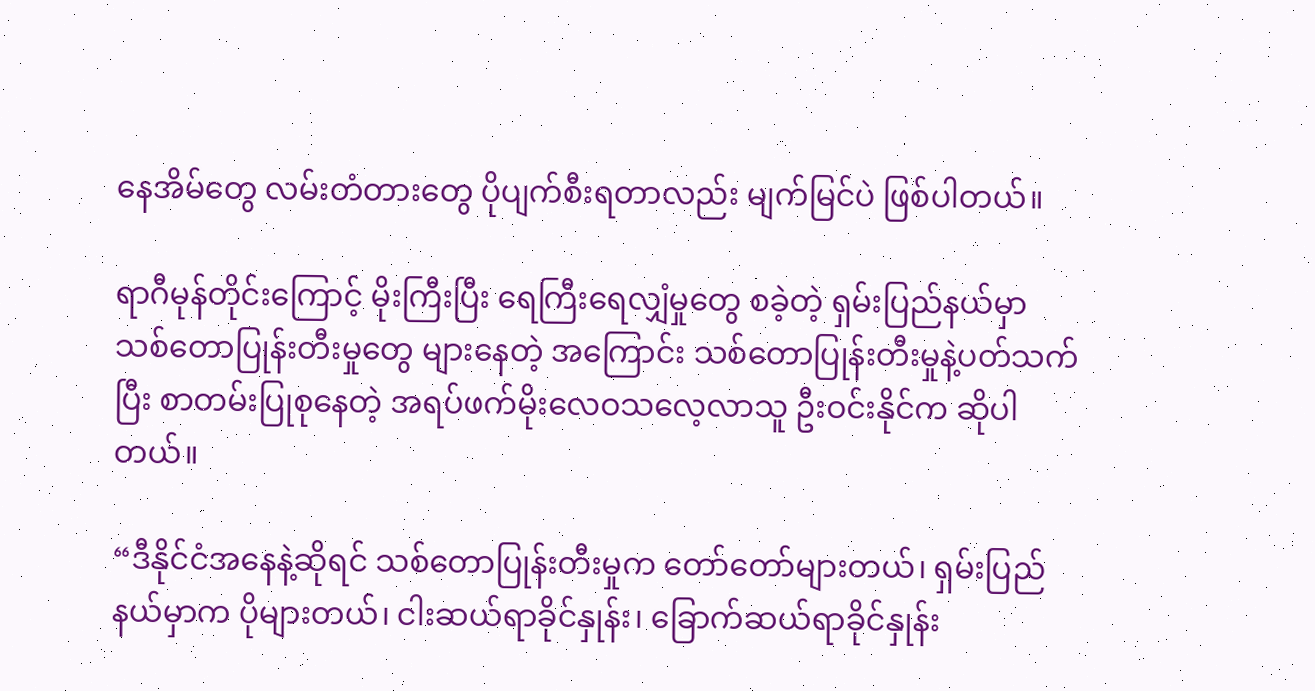နေအိမ်တွေ လမ်းတံတားတွေ ပိုပျက်စီးရတာလည်း မျက်မြင်ပဲ ဖြစ်ပါတယ်။

ရာဂီမုန်တိုင်းကြောင့် မိုးကြီးပြီး ရေကြီးရေလျှံမှုတွေ စခဲ့တဲ့ ရှမ်းပြည်နယ်မှာ သစ်တောပြုန်းတီးမှုတွေ များနေတဲ့ အကြောင်း သစ်တောပြုန်းတီးမှုနဲ့ပတ်သက်ပြီး စာတမ်းပြုစုနေတဲ့ အရပ်ဖက်မိုးလေဝသလေ့လာသူ ဦးဝင်းနိုင်က ဆိုပါတယ်။

“ဒီနိုင်ငံအနေနဲ့ဆိုရင် သစ်တောပြုန်းတီးမှုက တော်တော်များတယ်၊ ရှမ်းပြည်နယ်မှာက ပိုများတယ်၊ ငါးဆယ်ရာခိုင်နှုန်း၊ ခြောက်ဆယ်ရာခိုင်နှုန်း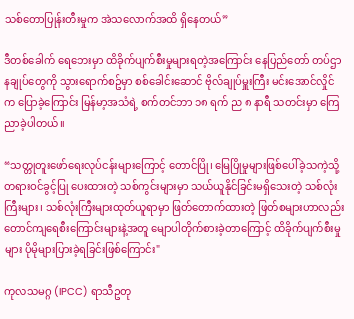သစ်တောပြုန်းတီးမှုက အဲသလောက်အထိ ရှိနေတယ်”

ဒီတစ်ခေါက် ရေဘေးမှာ ထိခိုက်ပျက်စီးမှုများရတဲ့အကြောင်း နေပြည်တော် တပ်ဌာနချုပ်တွေကို သွားရောက်စဥ်မှာ စစ်ခေါင်းဆောင် ဗိုလ်ချုပ်မှူးကြီး မင်းအောင်လှိုင်က ပြောခဲ့ကြောင်း မြန်မာ့အသံရဲ့ စက်တင်ဘာ ၁၈ ရက် ည ၈ နာရီ သတင်းမှာ ကြေညာခဲ့ပါတယ်။

“သတ္တုတူးဖော်ရေးလုပ်ငန်းများကြောင့် တောင်ပြို၊ မြေပြိုမှုများဖြစ်ပေါ်ခဲ့သကဲ့သို့ တရားဝင်ခွင့်ပြု ပေးထားတဲ့ သစ်ကွင်းများမှာ သယ်ယူနိုင်ခြင်းမရှိသေးတဲ့ သစ်လုံးကြီးများ၊ သစ်လုံးကြီးများထုတ်ယူရာမှာ ဖြတ်တောက်ထားတဲ့ ဖြတ်စများဟာလည်း တောင်ကျရေစီးကြောင်းများနဲ့အတူ မျောပါတိုက်စားခဲ့တာကြောင့် ထိခိုက်ပျက်စီးမှုများ ပိုမိုများပြားခဲ့ရခြင်းဖြစ်ကြောင်း"

ကုလသမဂ္ဂ (IPCC) ရာသီဥတု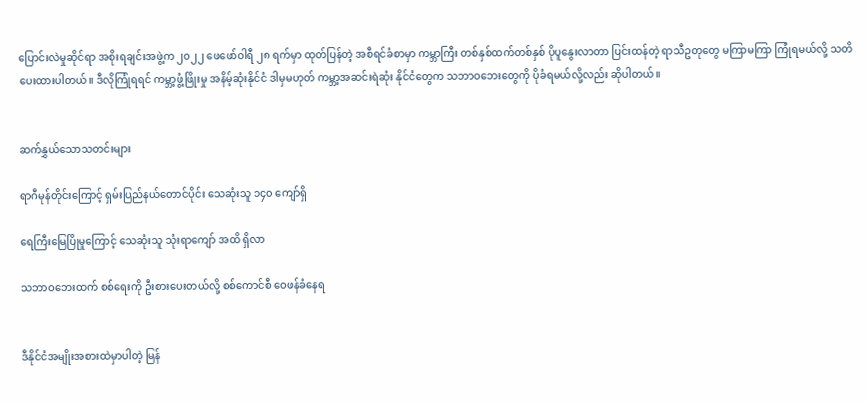ပြောင်းလဲမှုဆိုင်ရာ အစိုးရချင်းအဖွဲ့က ၂၀၂၂ ဖေဖော်ဝါရီ ၂၈ ရက်မှာ ထုတ်ပြန်တဲ့ အစီရင်ခံစာမှာ ကမ္ဘာကြီး တစ်နှစ်ထက်တစ်နှစ် ပိုပူနွေးလာတာ ပြင်းထန်တဲ့ ရာသီဥတုတွေ မကြာမကြာ ကြုံရမယ်လို့ သတိပေးထားပါတယ်။ ဒီလိုကြုံရရင် ကမ္ဘာ့ဖွံ့ဖြိုးမှု အနိမ့်ဆုံးနိုင်ငံ ဒါမှမဟုတ် ကမ္ဘာ့အဆင်းရဲဆုံး နိုင်ငံတွေက သဘာဝဘေးတွေကို ပိုခံရမယ်လို့လည်း ဆိုပါတယ်။


ဆက်နွှယ်သောသတင်းများ

ရာဂီမုန်တိုင်းကြောင့် ရှမ်းပြည်နယ်တောင်ပိုင်း သေဆုံးသူ ၁၄၀ ကျော်ရှိ

ရေကြီးမြေပြိုမှုကြောင့် သေဆုံးသူ သုံးရာကျော် အထိ ရှိလာ

သဘာဝဘေးထက် စစ်ရေးကို ဦးစားပေးတယ်လို့ စစ်ကောင်စီ ဝေဖန်ခံနေရ


ဒီနိုင်ငံအမျိုးအစားထဲမှာပါတဲ့ မြန်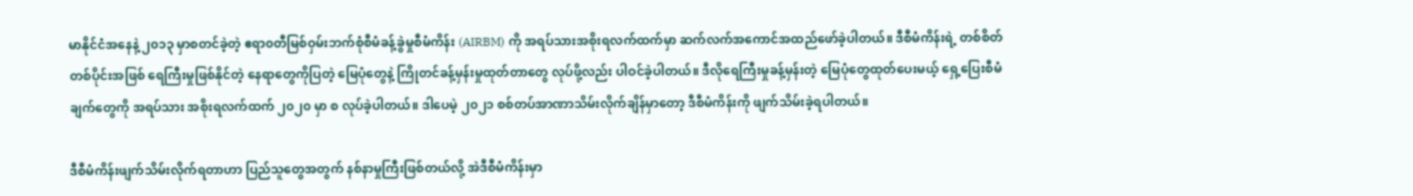မာနိုင်ငံအနေနဲ့ ၂၀၁၃ မှာစတင်ခဲ့တဲ့ ဧရာ၀တီမြစ်ဝှမ်းဘက်စုံစီမံခန့်ခွဲမှုစီမံကိန်း (AIRBM) ကို အရပ်သားအစိုးရလက်ထက်မှာ ဆက်လက်အကောင်အထည်ဖော်ခဲ့ပါတယ်။ ဒီစီမံကိန်းရဲ့ တစ်စိတ်တစ်ပိုင်းအဖြစ် ရေကြီးမှုဖြစ်နိုင်တဲ့ နေရာတွေကိုပြတဲ့ မြေပုံတွေနဲ့ ကြိုတင်ခန့်မှန်းမှုထုတ်တာတွေ လုပ်ဖို့လည်း ပါဝင်ခဲ့ပါတယ်။ ဒီလိုရေကြီးမှုခန့်မှန်းတဲ့ မြေပုံတွေထုတ်ပေးမယ့် ရှေ့ပြေးစီမံချက်တွေကို အရပ်သား အစိုးရလက်ထက် ၂၀၂၀ မှာ စ လုပ်ခဲ့ပါတယ်။ ဒါပေမဲ့ ၂၀၂၁ စစ်တပ်အာဏာသိမ်းလိုက်ချိန်မှာတော့ ဒီစီမံကိန်းကို ဖျက်သိမ်းခဲ့ရပါတယ်။

ဒီစီမံကိန်းဖျက်သိမ်းလိုက်ရတာဟာ ပြည်သူတွေအတွက် နစ်နာမှုကြီးဖြစ်တယ်လို့ အဲဒီစီမံကိန်းမှာ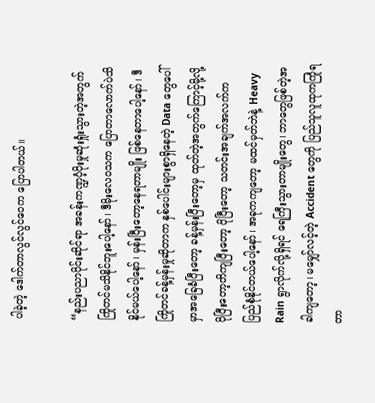ပါခဲ့တဲ့ ဒေါက်တာလွင်လွင်ဝေက ပြောပါတယ်။

“နည်းပညာပိုင်းဆိုင်ရာ အခန်းကဏ္ဍပံ့ပိုးမှုဆုံးရှုံးသွားတဲ့အတွက် ကြိုတင်မသိနိုင်ဘူးပေါ့နော်၊ ဒီမိုးလေဝသက ပြောတာလောက်ပဲသိနိုင်မယ်ပေါ့နော်၊ မှန်းပြီးတော့နေရတာမျိုး ဖြစ်နေတာပေါ့နော်၊ ဒီကြိုတင်ခန့်မှန်းမှုဆိုတာက နှစ်ပေါင်းများစွာရှိနေတဲ့ Data တွေပေါ်မှာအခြေခံပြီးတော့ ခန့်မှန်းပြီးတော့မှ ထုတ်တဲ့အတွက်ကြောင့်မို့လို့ ပိုပြီးတော့တိကျပြီးတော့ ပိုပြီးတော့ သတင်းအချက်အလက်က ပြည်စုံနိုင်တယ်ပေါ့နော်၊ အခုကကျတော့ မထင်မှတ်ဘဲနဲ့ Heavy Rain ရွာလိုက်လို့ရှိရင် ရေကြီးသွားတာမျိုးတွေ၊ ဘာတွေဖြစ်တဲ့အခါကျတော့၊ မမျှော်လင့်တဲ့ Accident တွေကို ပြည်သူလူထုကကြုံရတာ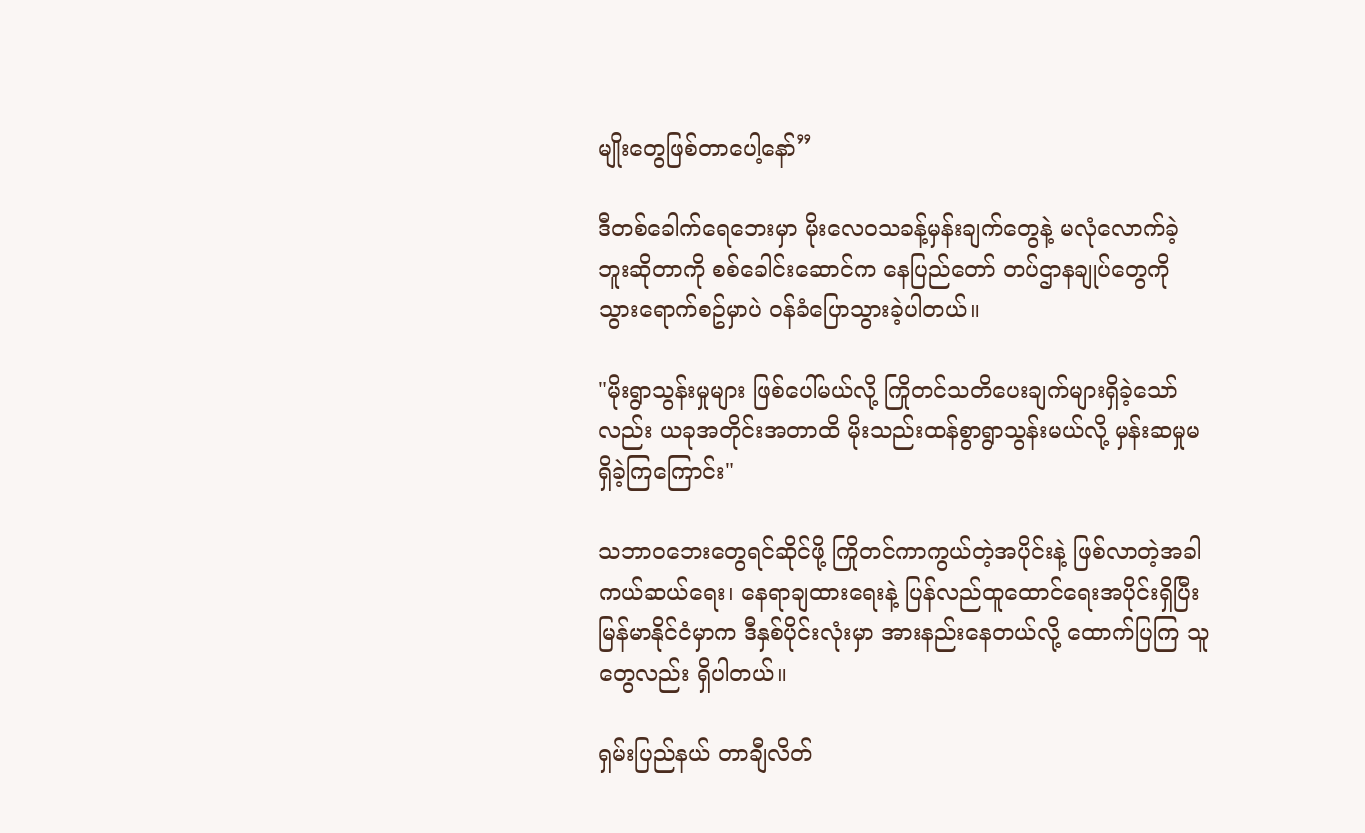မျိုးတွေဖြစ်တာပေါ့နော်”

ဒီတစ်ခေါက်ရေဘေးမှာ မိုးလေဝသခန့်မှန်းချက်တွေနဲ့ မလုံလောက်ခဲ့ဘူးဆိုတာကို စစ်ခေါင်းဆောင်က နေပြည်တော် တပ်ဌာနချုပ်တွေကို သွားရောက်စဥ်မှာပဲ ဝန်ခံပြောသွားခဲ့ပါတယ်။

"မိုးရွာသွန်းမှုများ ဖြစ်ပေါ်မယ်လို့ ကြိုတင်သတိပေးချက်များရှိခဲ့သော်လည်း ယခုအတိုင်းအတာထိ မိုးသည်းထန်စွာရွာသွန်းမယ်လို့ မှန်းဆမှုမရှိခဲ့ကြကြောင်း"

သဘာဝဘေးတွေရင်ဆိုင်ဖို့ ကြိုတင်ကာကွယ်တဲ့အပိုင်းနဲ့ ဖြစ်လာတဲ့အခါ ကယ်ဆယ်ရေး၊ နေရာချထားရေးနဲ့ ပြန်လည်ထူထောင်ရေးအပိုင်းရှိပြီး မြန်မာနိုင်ငံမှာက ဒီနှစ်ပိုင်းလုံးမှာ အားနည်းနေတယ်လို့ ထောက်ပြကြ သူတွေလည်း ရှိပါတယ်။

ရှမ်းပြည်နယ် တာချီလိတ်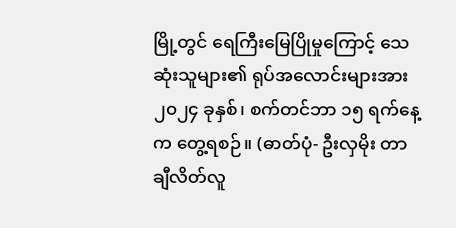မြို့တွင် ရေကြီးမြေပြိုမှုကြောင့် သေဆုံးသူများ၏ ရုပ်အလောင်းများအား ၂၀၂၄ ခုနှစ်၊ စက်တင်ဘာ ၁၅ ရက်နေ့က တွေ့ရစဉ်။ (ဓာတ်ပုံ- ဦးလှမိုး တာချီလိတ်လူ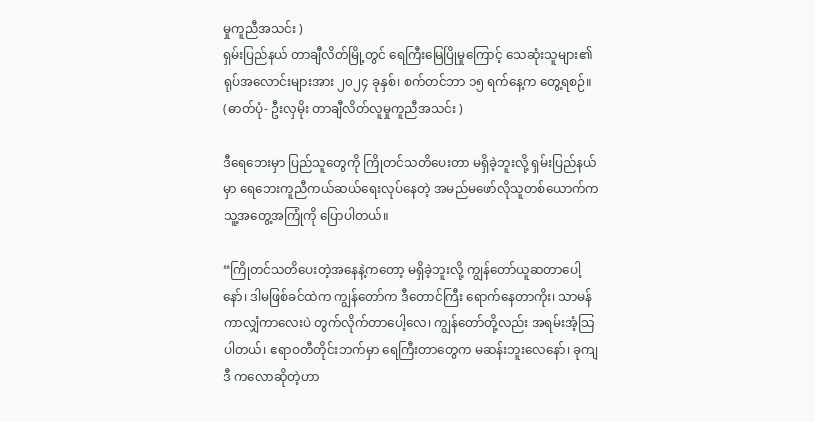မှုကူညီအသင်း )
ရှမ်းပြည်နယ် တာချီလိတ်မြို့တွင် ရေကြီးမြေပြိုမှုကြောင့် သေဆုံးသူများ၏ ရုပ်အလောင်းများအား ၂၀၂၄ ခုနှစ်၊ စက်တင်ဘာ ၁၅ ရက်နေ့က တွေ့ရစဉ်။ (ဓာတ်ပုံ- ဦးလှမိုး တာချီလိတ်လူမှုကူညီအသင်း )

ဒီရေဘေးမှာ ပြည်သူတွေကို ကြိုတင်သတိပေးတာ မရှိခဲ့ဘူးလို့ ရှမ်းပြည်နယ်မှာ ‌ရေဘေးကူညီကယ်ဆယ်ရေးလုပ်နေတဲ့ အမည်မဖော်လိုသူတစ်ယောက်က သူ့အတွေ့အကြုံကို ပြောပါတယ်။

“ကြိုတင်သတိပေးတဲ့အနေနဲ့ကတော့ မရှိခဲ့ဘူးလို့ ကျွန်တော်ယူဆတာပေါ့နော်၊ ဒါမဖြစ်ခင်ထဲက ကျွန်တော်က ဒီတောင်ကြီး ရောက်နေတာကိုး၊ သာမန်ကာလျှံကာလေးပဲ တွက်လိုက်တာပေါ့လေ၊ ကျွန်တော်တို့လည်း အရမ်းအံ့သြပါတယ်၊ ဧရာဝတီတိုင်းဘက်မှာ ရေကြီးတာတွေက မဆန်းဘူးလေနော်၊ ခုကျ ဒီ ကလောဆိုတဲ့ဟာ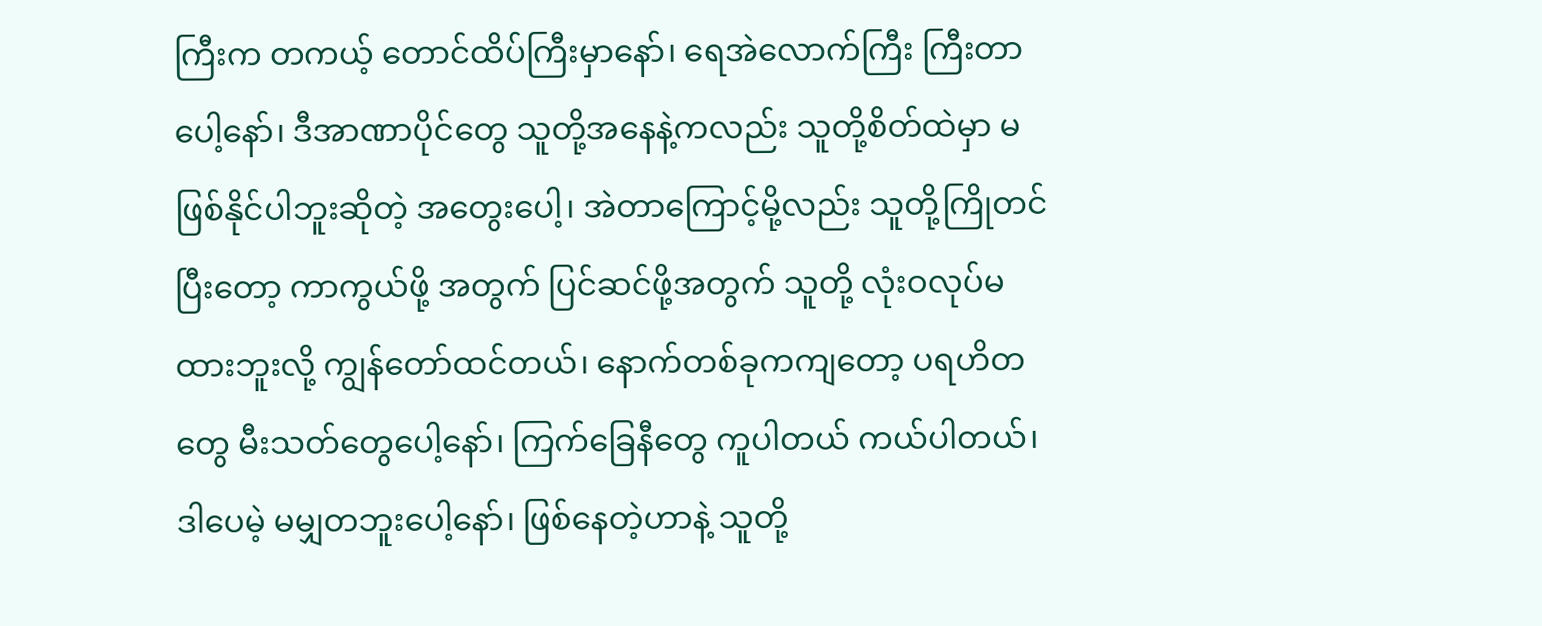ကြီးက တကယ့် တောင်ထိပ်ကြီးမှာနော်၊ ရေအဲလောက်ကြီး ကြီးတာပေါ့နော်၊ ဒီအာဏာပိုင်တွေ သူတို့အနေနဲ့ကလည်း သူတို့စိတ်ထဲမှာ မဖြစ်နိုင်ပါဘူးဆိုတဲ့ အတွေးပေါ့၊ အဲတာကြောင့်မို့လည်း သူတို့ကြိုတင်ပြီးတော့ ကာကွယ်ဖို့ အတွက် ပြင်ဆင်ဖို့အတွက် သူတို့ လုံးဝလုပ်မထားဘူးလို့ ကျွန်တော်ထင်တယ်၊ နောက်တစ်ခုကကျတော့ ပရဟိတတွေ မီးသတ်တွေပေါ့နော်၊ ကြက်ခြေနီတွေ ကူပါတယ် ကယ်ပါတယ်၊ ဒါပေမဲ့ မမျှတဘူးပေါ့နော်၊ ဖြစ်နေတဲ့ဟာနဲ့ သူတို့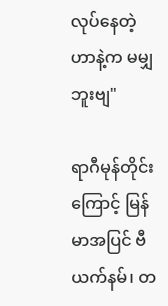လုပ်နေတဲ့ဟာနဲ့က မမျှဘူးဗျ"

ရာဂီမုန်တိုင်းကြောင့် မြန်မာအပြင် ဗီယက်နမ်၊ တ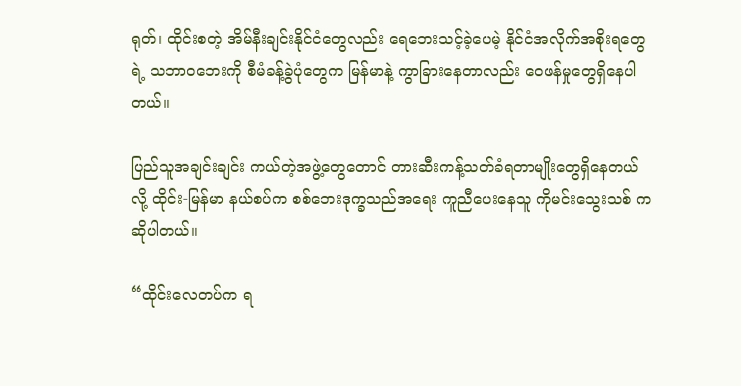ရုတ်၊ ထိုင်းစတဲ့ အိမ်နီးချင်းနိုင်ငံတွေလည်း ရေဘေးသင့်ခဲ့ပေမဲ့ နိုင်ငံအလိုက်အစိုးရတွေရဲ့ သဘာဝဘေးကို စီမံခန့်ခွဲပုံတွေက မြန်မာနဲ့ ကွာခြားနေတာလည်း ဝေဖန်မှုတွေရှိနေပါတယ်။

ပြည်သူအချင်းချင်း ကယ်တဲ့အဖွဲ့တွေတောင် တားဆီးကန့်သတ်ခံရတာမျိုးတွေရှိနေတယ်လို့ ထိုင်း-မြန်မာ နယ်စပ်က စစ်ဘေးဒုက္ခသည်အရေး ကူညီပေးနေသူ ကိုမင်းသွေးသစ် က ဆိုပါတယ်။

“ထိုင်းလေတပ်က ရ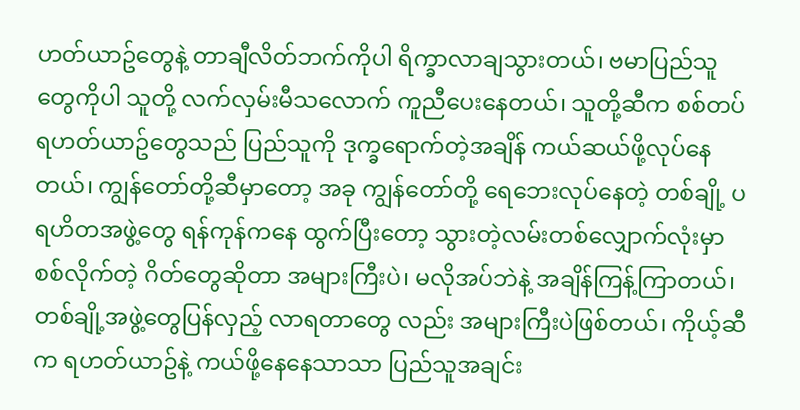ဟတ်ယာဥ်တွေနဲ့ တာချီလိတ်ဘက်ကိုပါ ရိက္ခာလာချသွားတယ်၊ ဗမာပြည်သူတွေကိုပါ သူတို့ လက်လှမ်းမီသလောက် ကူညီပေးနေတယ်၊ သူတို့ဆီက စစ်တပ်ရဟတ်ယာဥ်တွေသည် ပြည်သူကို ဒုက္ခ‌ရောက်တဲ့အချိန် ကယ်ဆယ်ဖို့လုပ်နေတယ်၊ ကျွန်တော်တို့ဆီမှာတော့ အခု ကျွန်တော်တို့ ရေဘေးလုပ်နေတဲ့ တစ်ချို့ ပရဟိတအဖွဲ့တွေ ရန်ကုန်ကနေ ထွက်ပြီးတော့ သွားတဲ့လမ်းတစ်လျှောက်လုံးမှာ စစ်လိုက်တဲ့ ဂိတ်တွေဆိုတာ အများကြီးပဲ၊ မလိုအပ်ဘဲနဲ့ အချိန်ကြန့်ကြာတယ်၊ တစ်ချို့အဖွဲ့တွေပြန်လှည့် လာရတာတွေ လည်း အများကြီးပဲဖြစ်တယ်၊ ကိုယ့်ဆီက ရဟတ်ယာဥ်နဲ့ ကယ်ဖို့နေနေသာသာ ပြည်သူအချင်း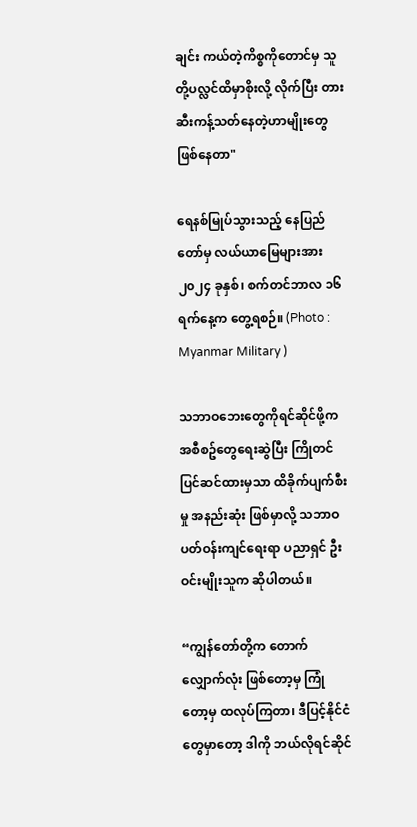ချင်း ကယ်တဲ့ကိစ္စကိုတောင်မှ သူတို့ပလ္လင်ထိမှာစိုးလို့ လိုက်ပြီး တားဆီးကန့်သတ်နေတဲ့ဟာမျိုးတွေ ဖြစ်နေတာ"

ရေနစ်မြုပ်သွားသည့် နေပြည်တော်မှ လယ်ယာမြေများအား ၂၀၂၄ ခုနှစ်၊ စက်တင်ဘာလ ၁၆ ရက်နေ့က တွေ့ရစဉ်။ (Photo : Myanmar Military )

သဘာဝဘေးတွေကိုရင်ဆိုင်ဖို့က အစီစဥ်တွေရေးဆွဲပြီး ကြိုတင်ပြင်ဆင်ထားမှသာ ထိခိုက်ပျက်စီးမှု အနည်းဆုံး ဖြစ်မှာလို့ သဘာဝပတ်ဝန်းကျင်ရေးရာ ပညာရှင် ဦးဝင်းမျိုးသူက ဆိုပါတယ်။

“ကျွန်တော်တို့က တောက်လျှောက်လုံး ဖြစ်တော့မှ ကြုံတော့မှ ထလုပ်ကြတာ၊ ဒီပြင့်နိုင်ငံတွေမှာတော့ ဒါကို ဘယ်လိုရင်ဆိုင်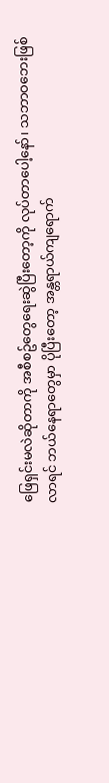ဖြေရှင်းမလဲဆိုတာကို အစီစဥ်တွေ‌ရေးဆွဲပြီးတော့ကို လုပ်တာပေါ့နော်၊ သဘာဝဘေးဖြစ်လာရင် ဘယ်နေရာတွေမှာ ပိုပြီးတော့ အန္တရာယ်ကျရောက်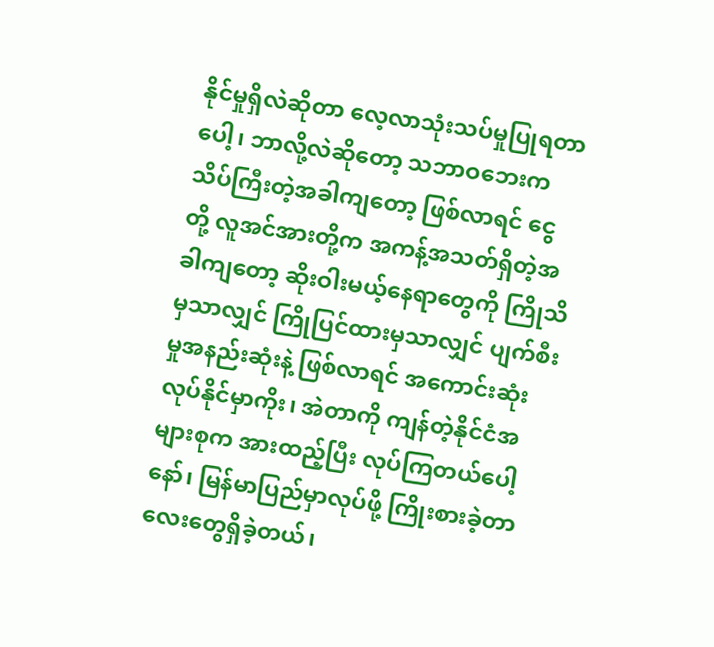နိုင်မှုရှိလဲဆိုတာ လေ့လာသုံးသပ်မှုပြုရတာပေါ့၊ ဘာလို့လဲဆိုတော့ သဘာဝဘေးက သိပ်ကြီးတဲ့အခါကျတော့ ဖြစ်လာရင် ငွေတို့ လူအင်အားတို့က အကန့်အသတ်ရှိတဲ့အခါကျတော့ ဆိုးဝါးမယ့်နေရာတွေကို ကြိုသိမှသာလျှင် ကြိုပြင်ထားမှသာလျှင် ပျက်စီးမှုအနည်းဆုံးနဲ့ ဖြစ်လာရင် အကောင်းဆုံးလုပ်နိုင်မှာကိုး၊ အဲတာကို ကျန်တဲ့နိုင်ငံအများစုက အားထည့်ပြီး လုပ်ကြတယ်ပေါ့နော်၊ မြန်မာပြည်မှာလုပ်ဖို့ ကြိုးစားခဲ့တာလေးတွေရှိခဲ့တယ်၊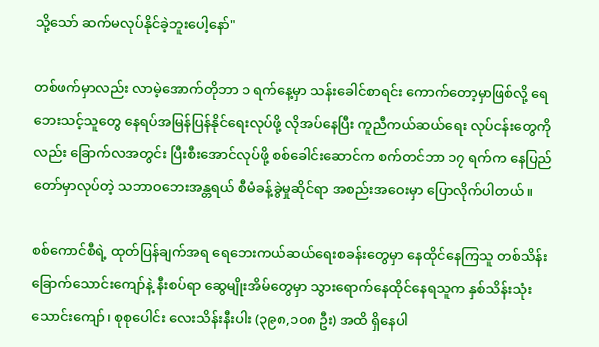သို့သော် ဆက်မလုပ်နိုင်ခဲ့ဘူးပေါ့နော်"

တစ်ဖက်မှာလည်း လာမဲ့အောက်တိုဘာ ၁ ရက်နေ့မှာ သန်းခေါင်စာရင်း ကောက်တော့မှာဖြစ်လို့ ရေဘေးသင့်သူတွေ နေရပ်အမြန်ပြန်နိုင်ရေးလုပ်ဖို့ လိုအပ်နေပြီး ကူညီကယ်ဆယ်ရေး လုပ်ငန်းတွေကိုလည်း ခြောက်လအတွင်း ပြီးစီးအောင်လုပ်ဖို့ စစ်ခေါင်းဆောင်က စက်တင်ဘာ ၁၇ ရက်က နေပြည်တော်မှာလုပ်တဲ့ သဘာဝဘေးအန္တရယ် စီမံခန့်ခွဲမှုဆိုင်ရာ အစည်းအဝေးမှာ ပြောလိုက်ပါတယ်။

စစ်ကောင်စီရဲ့ ထုတ်ပြန်ချက်အရ ရေဘေးကယ်ဆယ်ရေးစခန်းတွေမှာ နေထိုင်နေကြသူ တစ်သိန်းခြောက်သောင်းကျော်နဲ့ နီးစပ်ရာ ဆွေမျိုးအိမ်တွေမှာ သွားရောက်နေထိုင်နေရသူက နှစ်သိန်းသုံးသောင်းကျော်၊ စုစုပေါင်း လေးသိန်းနီးပါး (၃၉၈,၁၀၈ ဦး) အထိ ရှိနေပါ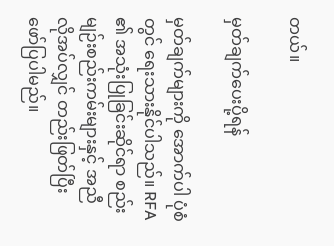တယ်။

မှတ်ချက်ပေးပို့ရန်

မှတ်ချက်များကို အောက်ပါ ပုံစံတွင် ရေးသားနိုင်ပါသည်။ RFA ၏ အသုံးပြုခြင်းဆိုင်ရာ စည်းမျဉ်းစည်းကမ်းများနှင့် အညီ လိုအပ်လျှင် တည်းဖြတ်ပြီး ဖော်ပြပါမည်။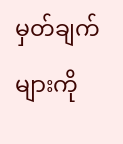မှတ်ချက်များကို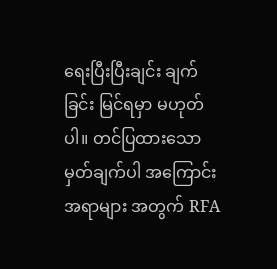ရေးပြီးပြီးချင်း ချက်ခြင်း မြင်ရမှာ မဟုတ်ပါ။ တင်ပြထားသော မှတ်ချက်ပါ အကြောင်းအရာများ အတွက် RFA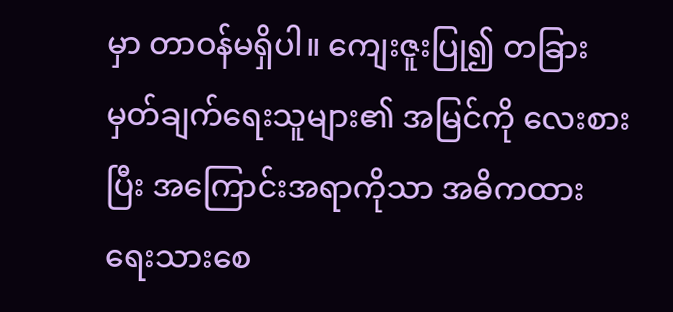မှာ တာဝန်မရှိပါ။ ကျေးဇူးပြု၍ တခြား မှတ်ချက်ရေးသူများ၏ အမြင်ကို လေးစားပြီး အကြောင်းအရာကိုသာ အဓိကထား ရေးသားစေ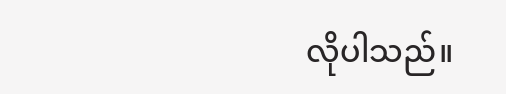လိုပါသည်။